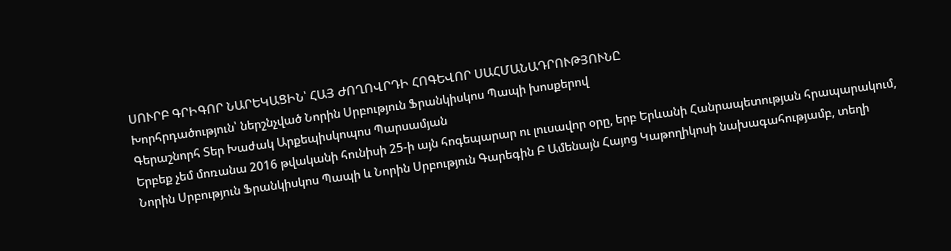ՍՈՒՐԲ ԳՐԻԳՈՐ ՆԱՐԵԿԱՑԻՆ՝ ՀԱՅ ԺՈՂՈՎՐԴԻ ՀՈԳԵՎՈՐ ՍԱՀՄԱՆԱԴՐՈՒԹՅՈՒՆԸ
Խորհրդածություն՝ ներշնչված Նորին Սրբություն Ֆրանկիսկոս Պապի խոսքերով
Գերաշնորհ Տեր Խաժակ Արքեպիսկոպոս Պարսամյան
Երբեք չեմ մոռանա 2016 թվականի հունիսի 25-ի այն հոգեպարար ու լուսավոր օրը, երբ Երևանի Հանրապետության հրապարակում, Նորին Սրբություն Ֆրանկիսկոս Պապի և Նորին Սրբություն Գարեգին Բ Ամենայն Հայոց Կաթողիկոսի նախագահությամբ, տեղի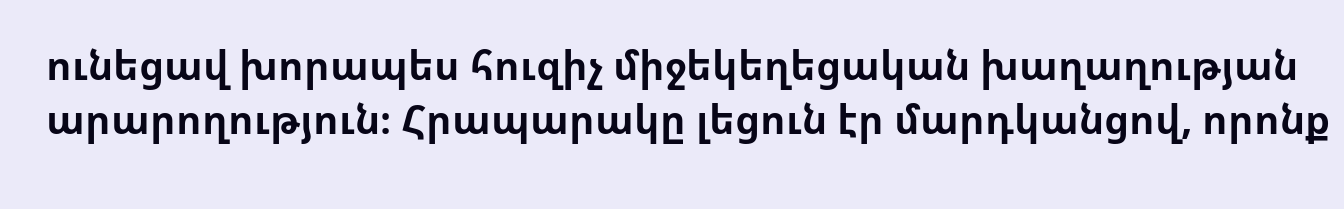ունեցավ խորապես հուզիչ միջեկեղեցական խաղաղության արարողություն։ Հրապարակը լեցուն էր մարդկանցով, որոնք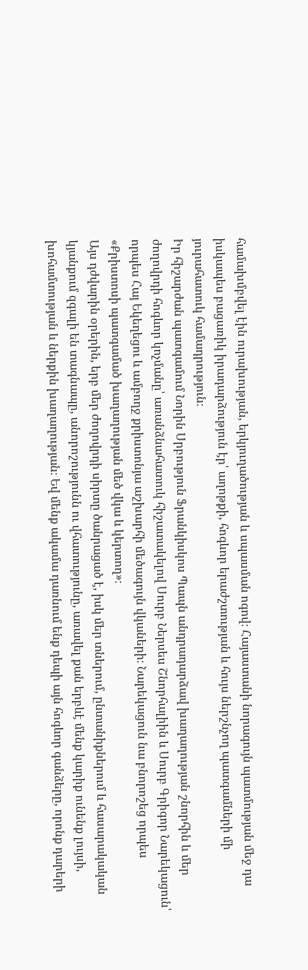համախմբվել էին ուրախության, երկյուղածության և սպասման ոգով։ Հայաստանի նորագույն պատմության մեջ դա իսկապես բացառիկ իրադարձություն էր՝ աղոթքի, հոգևոր երաժշտության և հույս ներշնչող պատգամների մի յուրահատուկ համադրություն։
Իր հիշարժան պատգամում Նորին Սրբություն Ֆրանկիսկոս Պապն անդրադարձավ խաղաղության շնորհին և մեր ժողովրդի հոգևոր կոչմանը՝ առանձնահատուկ հիշատակելով Սուրբ Ներսես Շնորհալիին և Սուրբ Գրիգոր Նարեկացուն՝ որպես Հայ Եկեղեցու և ամբողջ քրիստոնյա աշխարհի մեծագույն վկաների։ Նարեկացուն նա բնորոշեց որպես «Քրիստոսի պատգամած խաղաղության մեծ վկա և կերտող»։
Այս դժվարին օրերին, երբ մեր ժողովրդի սիրտը ծանրացած է, իսկ մեր տներում, ընտանիքներում և հասարակական կյանքում զգալի են տագնապը, անորոշությունն ու վհատությունը, առավել քան երբևէ մենք կարիք ունենք լույսի, խոհամտության և ներքին խաղաղության։ Եվ մենք ակամա դառնում ենք դեպի այն հոգևոր գանձերը, որոնք դարերի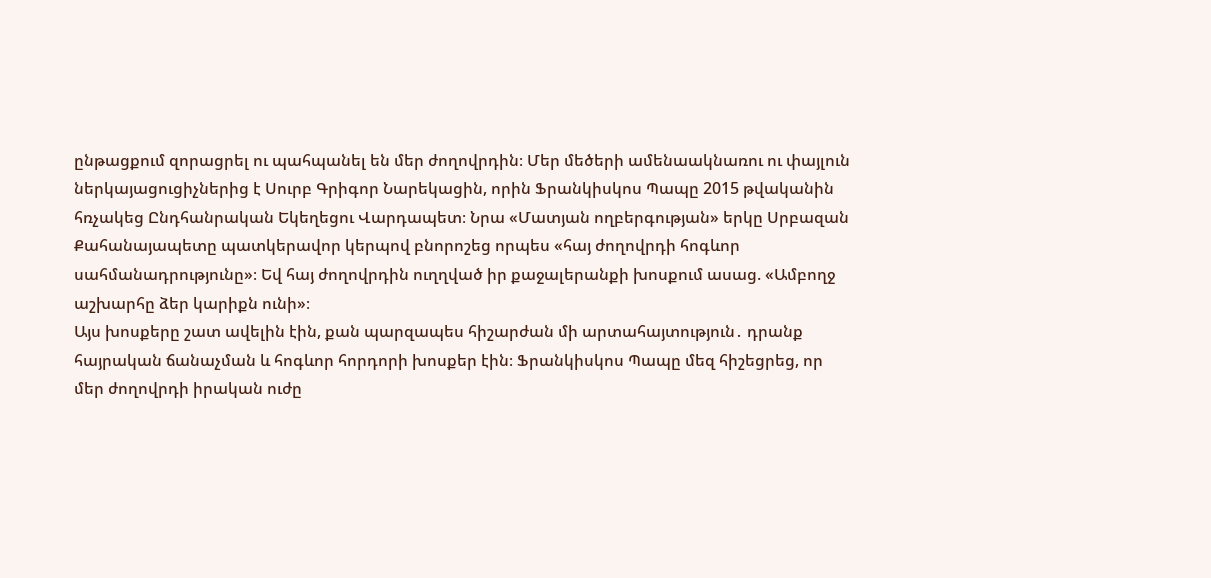ընթացքում զորացրել ու պահպանել են մեր ժողովրդին։ Մեր մեծերի ամենաակնառու ու փայլուն ներկայացուցիչներից է Սուրբ Գրիգոր Նարեկացին, որին Ֆրանկիսկոս Պապը 2015 թվականին հռչակեց Ընդհանրական Եկեղեցու Վարդապետ։ Նրա «Մատյան ողբերգության» երկը Սրբազան Քահանայապետը պատկերավոր կերպով բնորոշեց որպես «հայ ժողովրդի հոգևոր սահմանադրությունը»։ Եվ հայ ժողովրդին ուղղված իր քաջալերանքի խոսքում ասաց. «Ամբողջ աշխարհը ձեր կարիքն ունի»։
Այս խոսքերը շատ ավելին էին, քան պարզապես հիշարժան մի արտահայտություն․ դրանք հայրական ճանաչման և հոգևոր հորդորի խոսքեր էին։ Ֆրանկիսկոս Պապը մեզ հիշեցրեց, որ մեր ժողովրդի իրական ուժը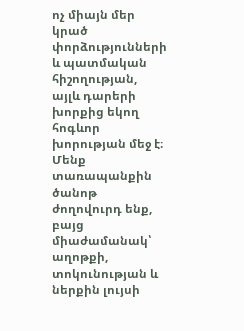ոչ միայն մեր կրած փորձությունների և պատմական հիշողության, այլև դարերի խորքից եկող հոգևոր խորության մեջ է։ Մենք տառապանքին ծանոթ ժողովուրդ ենք, բայց միաժամանակ՝ աղոթքի, տոկունության և ներքին լույսի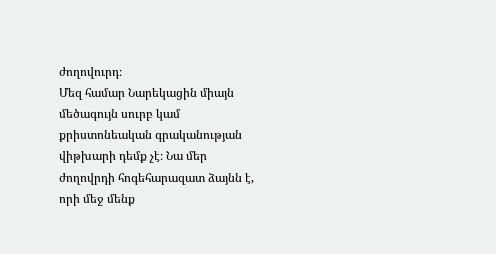ժողովուրդ։
Մեզ համար Նարեկացին միայն մեծագույն սուրբ կամ քրիստոնեական գրականության վիթխարի դեմք չէ։ Նա մեր ժողովրդի հոգեհարազատ ձայնն է, որի մեջ մենք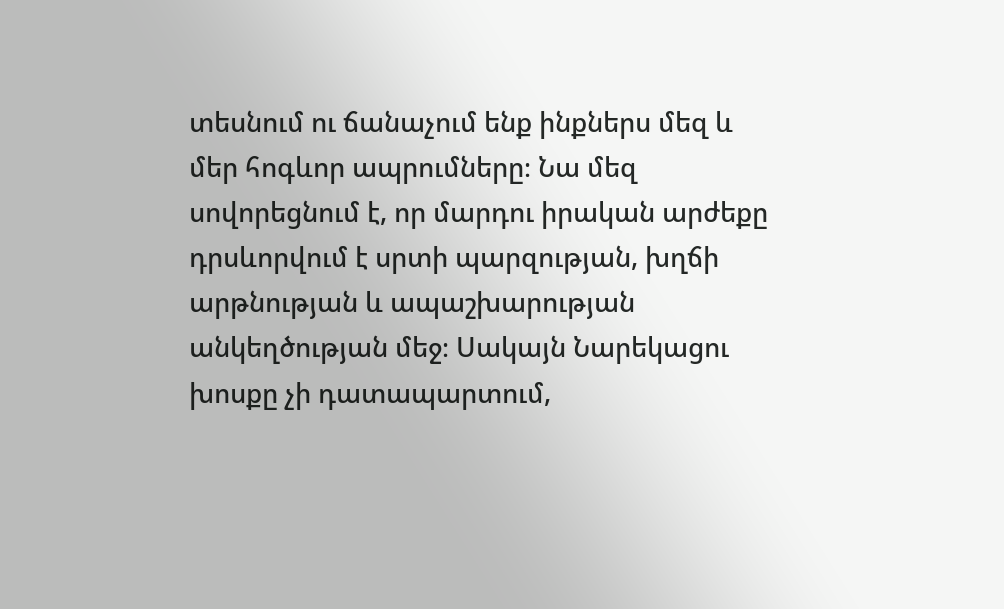տեսնում ու ճանաչում ենք ինքներս մեզ և մեր հոգևոր ապրումները։ Նա մեզ սովորեցնում է, որ մարդու իրական արժեքը դրսևորվում է սրտի պարզության, խղճի արթնության և ապաշխարության անկեղծության մեջ։ Սակայն Նարեկացու խոսքը չի դատապարտում,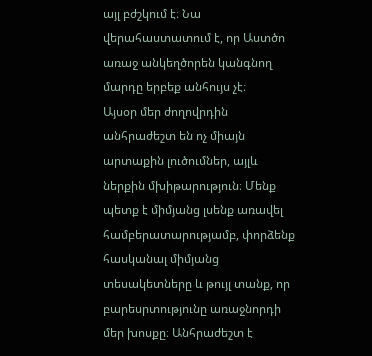այլ բժշկում է։ Նա վերահաստատում է, որ Աստծո առաջ անկեղծորեն կանգնող մարդը երբեք անհույս չէ։
Այսօր մեր ժողովրդին անհրաժեշտ են ոչ միայն արտաքին լուծումներ, այլև ներքին մխիթարություն։ Մենք պետք է միմյանց լսենք առավել համբերատարությամբ, փորձենք հասկանալ միմյանց տեսակետները և թույլ տանք, որ բարեսրտությունը առաջնորդի մեր խոսքը։ Անհրաժեշտ է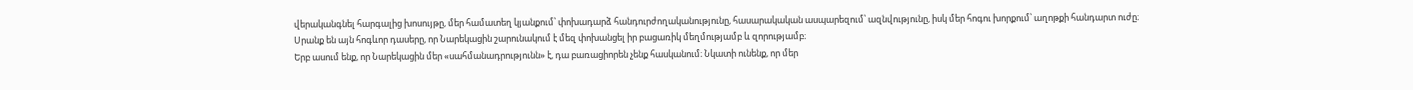վերականգնել հարգալից խոսույթը, մեր համատեղ կյանքում՝ փոխադարձ հանդուրժողականությունը, հասարակական ասպարեզում՝ ազնվությունը, իսկ մեր հոգու խորքում՝ աղոթքի հանդարտ ուժը։ Սրանք են այն հոգևոր դասերը, որ Նարեկացին շարունակում է մեզ փոխանցել իր բացառիկ մեղմությամբ և զորությամբ։
Երբ ասում ենք, որ Նարեկացին մեր «սահմանադրությունն» է, դա բառացիորեն չենք հասկանում։ Նկատի ունենք, որ մեր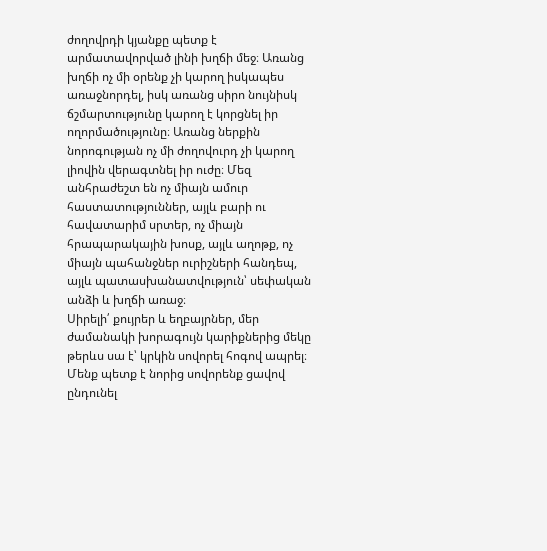ժողովրդի կյանքը պետք է արմատավորված լինի խղճի մեջ։ Առանց խղճի ոչ մի օրենք չի կարող իսկապես առաջնորդել, իսկ առանց սիրո նույնիսկ ճշմարտությունը կարող է կորցնել իր ողորմածությունը։ Առանց ներքին նորոգության ոչ մի ժողովուրդ չի կարող լիովին վերագտնել իր ուժը։ Մեզ անհրաժեշտ են ոչ միայն ամուր հաստատություններ, այլև բարի ու հավատարիմ սրտեր, ոչ միայն հրապարակային խոսք, այլև աղոթք, ոչ միայն պահանջներ ուրիշների հանդեպ, այլև պատասխանատվություն՝ սեփական անձի և խղճի առաջ։
Սիրելի՛ քույրեր և եղբայրներ, մեր ժամանակի խորագույն կարիքներից մեկը թերևս սա է՝ կրկին սովորել հոգով ապրել։ Մենք պետք է նորից սովորենք ցավով ընդունել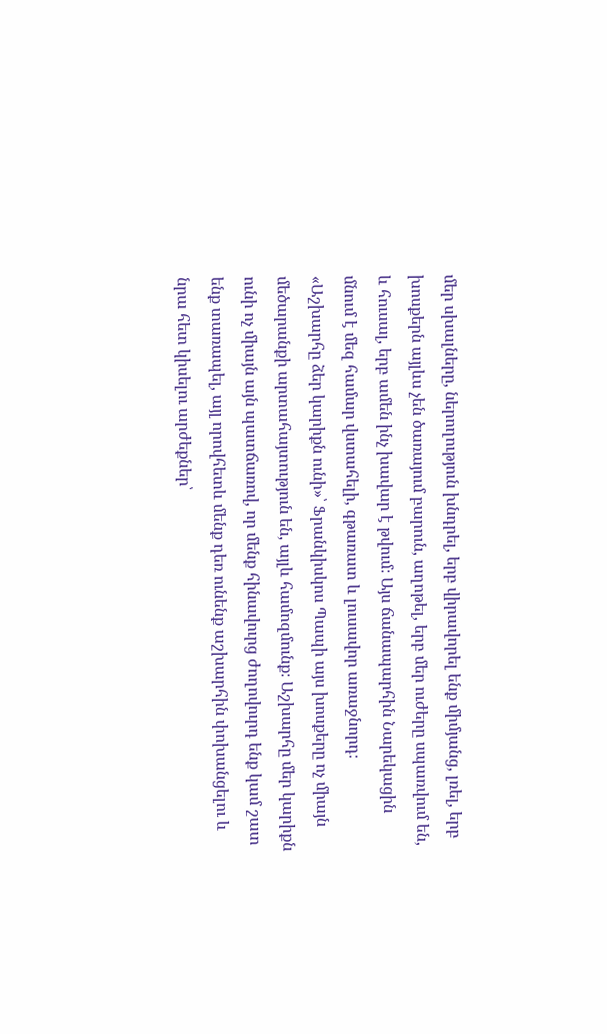մեր սխալները, ներողություն խնդրել, երբ վիրավորել ենք միմյանց, լռել, երբ խոսքերն այլևս չեն ծառայում բարուն, աղոթել, երբ մեր ուժերը սպառվում են, և հուսալ, երբ ամեն ինչ խավար է թվում։ Այս ճանապարհին Նարեկացին մնում է մեզ համար վստահելի, գթառատ և լուսավոր առաջնորդ։
«Աշխարհը ձեր կարիքն ունի»՝ Ֆրանկիսկոս Պապի այս խոսքերը ոչ միայն մեծարանքի արտահայտություն են, այլև համոզմունք։ Աշխարհը մեր կարիքն ունի ոչ միայն այն պատճառով, որ մենք հինավուրց ժողովուրդ ենք կամ շատ ենք տառապել, այլ որովհետև մենք դեռ ունենք աշխարհին փոխանցելու և նրա հետ կիսելու արժեքներ՝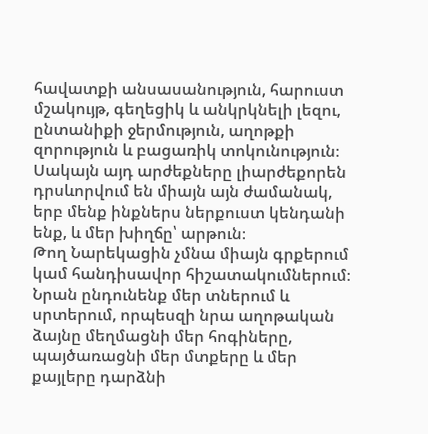հավատքի անսասանություն, հարուստ մշակույթ, գեղեցիկ և անկրկնելի լեզու, ընտանիքի ջերմություն, աղոթքի զորություն և բացառիկ տոկունություն։ Սակայն այդ արժեքները լիարժեքորեն դրսևորվում են միայն այն ժամանակ, երբ մենք ինքներս ներքուստ կենդանի ենք, և մեր խիղճը՝ արթուն։
Թող Նարեկացին չմնա միայն գրքերում կամ հանդիսավոր հիշատակումներում։ Նրան ընդունենք մեր տներում և սրտերում, որպեսզի նրա աղոթական ձայնը մեղմացնի մեր հոգիները, պայծառացնի մեր մտքերը և մեր քայլերը դարձնի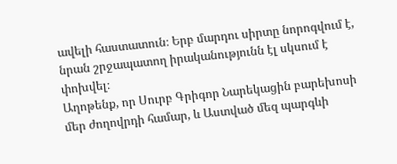ավելի հաստատուն։ Երբ մարդու սիրտը նորոգվում է, նրան շրջապատող իրականությունն էլ սկսում է փոխվել։
Աղոթենք, որ Սուրբ Գրիգոր Նարեկացին բարեխոսի մեր ժողովրդի համար, և Աստված մեզ պարգևի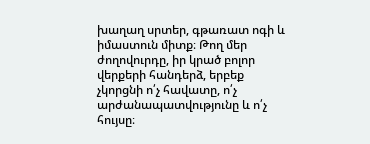խաղաղ սրտեր, գթառատ ոգի և իմաստուն միտք։ Թող մեր ժողովուրդը, իր կրած բոլոր վերքերի հանդերձ, երբեք չկորցնի ո՛չ հավատը, ո՛չ արժանապատվությունը և ո՛չ հույսը։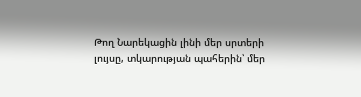Թող Նարեկացին լինի մեր սրտերի լույսը, տկարության պահերին՝ մեր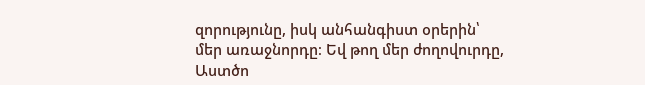զորությունը, իսկ անհանգիստ օրերին՝ մեր առաջնորդը։ Եվ թող մեր ժողովուրդը, Աստծո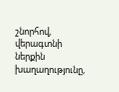շնորհով, վերագտնի ներքին խաղաղությունը,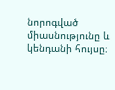նորոգված միասնությունը և կենդանի հույսը։